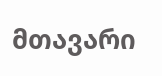მთავარი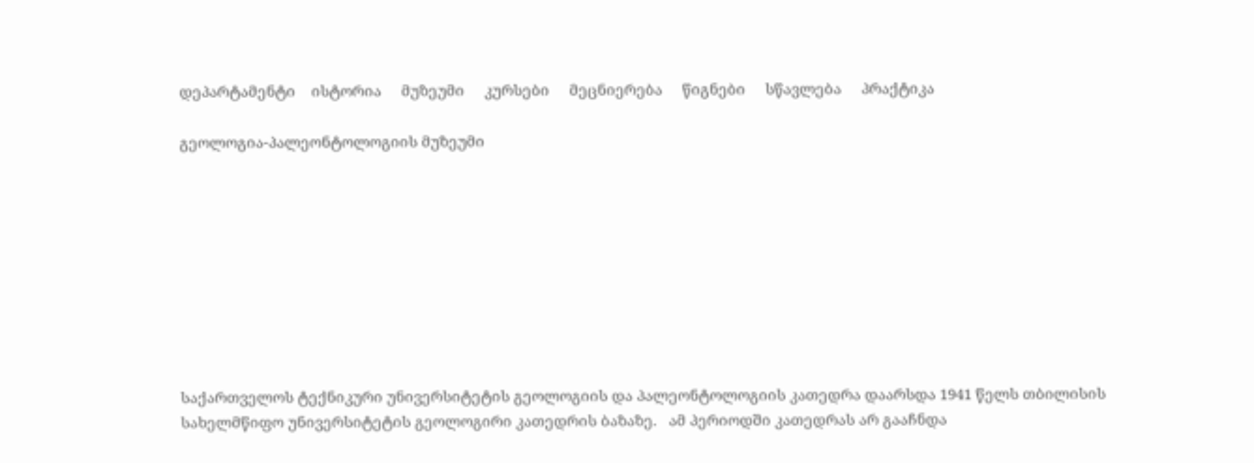დეპარტამენტი    ისტორია     მუზეუმი     კურსები     მეცნიერება     წიგნები     სწავლება     პრაქტიკა

გეოლოგია-პალეონტოლოგიის მუზეუმი









საქართველოს ტექნიკური უნივერსიტეტის გეოლოგიის და პალეონტოლოგიის კათედრა დაარსდა 1941 წელს თბილისის სახელმწიფო უნივერსიტეტის გეოლოგირი კათედრის ბაზაზე.   ამ პერიოდში კათედრას არ გააჩნდა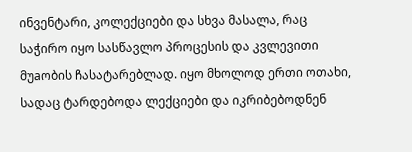ინვენტარი, კოლექციები და სხვა მასალა, რაც საჭირო იყო სასწავლო პროცესის და კვლევითი მუaობის ჩასატარებლად. იყო მხოლოდ ერთი ოთახი, სადაც ტარდებოდა ლექციები და იკრიბებოდნენ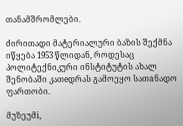თანამშრომლები.

ძირითადი მატერიალური ბაზის შექმნა იწყება 1953 წლიდან, როდესაც პოლიტექნიკური ინსტიტუტის ახალ შენობაში კათeდრას გამოეყო სათaნადო ფართობი.

მუზეუმi,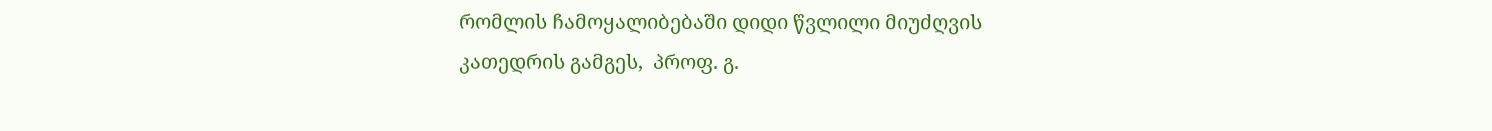რომლის ჩამოყალიბებაში დიდი წვლილი მიუძღვის კათედრის გამგეს,  პროფ. გ.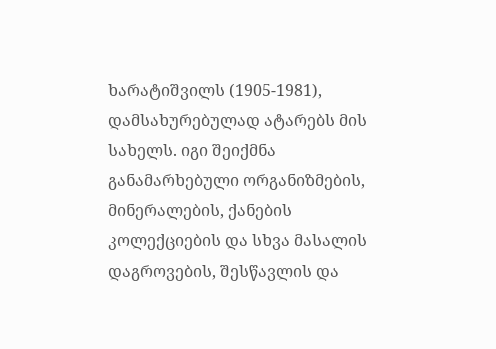ხარატიშვილს (1905-1981), დამსახურებულად ატარებს მის სახელს. იგი შეიქმნა განამარხებული ორგანიზმების, მინერალების, ქანების კოლექციების და სხვა მასალის დაგროვების, შესწავლის და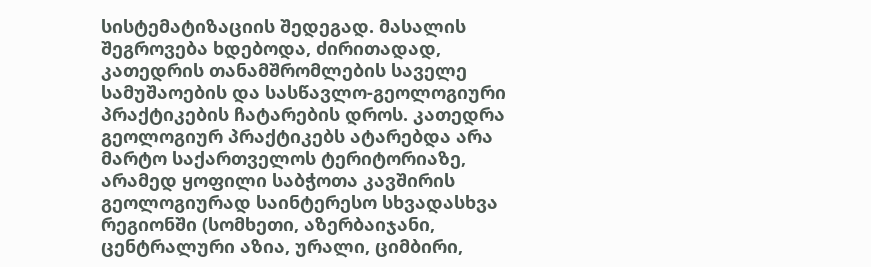სისტემატიზაციის შედეგად. მასალის შეგროვება ხდებოდა, ძირითადად,  კათედრის თანამშრომლების საველე სამუშაოების და სასწავლო-გეოლოგიური პრაქტიკების ჩატარების დროს. კათედრა გეოლოგიურ პრაქტიკებს ატარებდა არა მარტო საქართველოს ტერიტორიაზე, არამედ ყოფილი საბჭოთა კავშირის გეოლოგიურად საინტერესო სხვადასხვა რეგიონში (სომხეთი, აზერბაიჯანი, ცენტრალური აზია, ურალი, ციმბირი,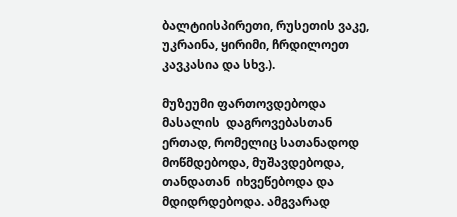ბალტიისპირეთი, რუსეთის ვაკე, უკრაინა, ყირიმი, ჩრდილოეთ კავკასია და სხვ.).

მუზეუმი ფართოვდებოდა მასალის  დაგროვებასთან ერთად, რომელიც სათანადოდ მოწმდებოდა, მუშავდებოდა, თანდათან  იხვეწებოდა და მდიდრდებოდა. ამგვარად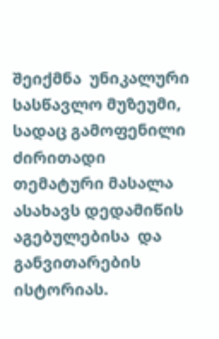შეიქმნა  უნიკალური სასწავლო მუზეუმი, სადაც გამოფენილი ძირითადი თემატური მასალა  ასახავს დედამიწის აგებულებისა  და განვითარების ისტორიას.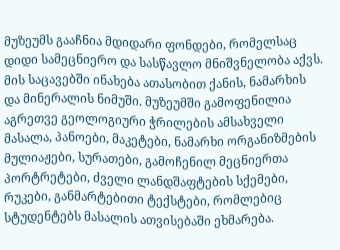მუზეუმს გააჩნია მდიდარი ფონდები, რომელსაც დიდი სამეცნიერო და სასწავლო მნიშვნელობა აქვს. მის საცავებში ინახება ათასობით ქანის, ნამარხის და მინერალის ნიმუში. მუზეუმში გამოფენილია აგრეთვე გეოლოგიური ჭრილების ამსახველი მასალა, პანოები, მაკეტები, ნამარხი ორგანიზმების მულიაჟები, სურათები, გამოჩენილ მეცნიერთა პორტრეტები, ძველი ლანდშაფტების სქემები, რუკები, განმარტებითი ტექსტები, რომლებიც სტუდენტებს მასალის ათვისებაში ეხმარება.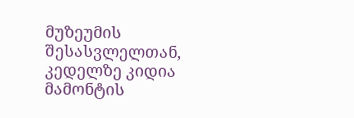მუზეუმის შესასვლელთან, კედელზე კიდია მამონტის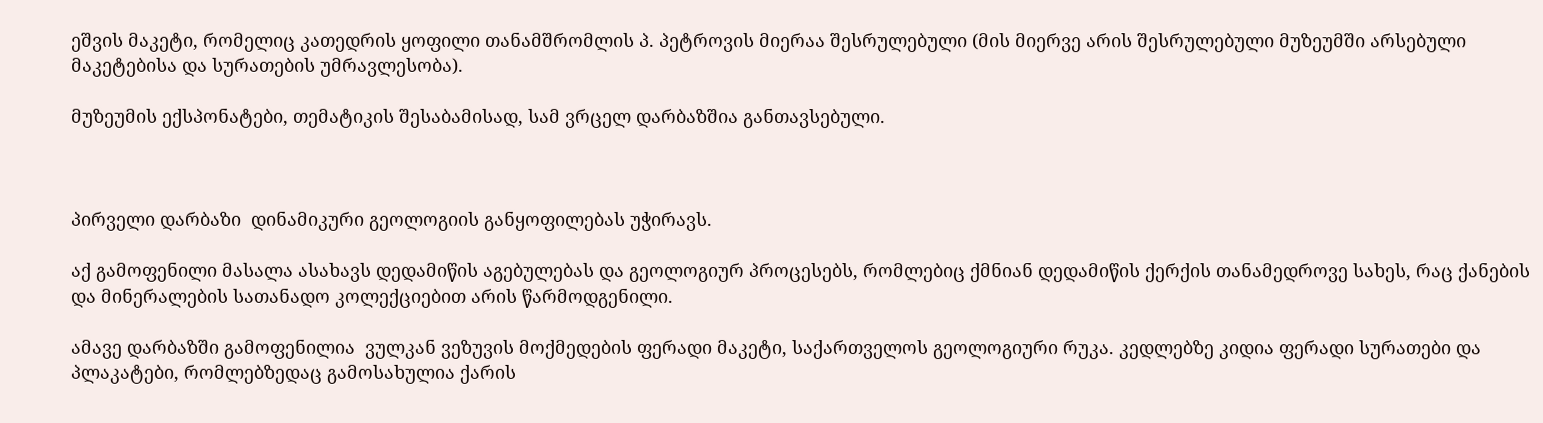ეშვის მაკეტი, რომელიც კათედრის ყოფილი თანამშრომლის პ. პეტროვის მიერაა შესრულებული (მის მიერვე არის შესრულებული მუზეუმში არსებული მაკეტებისა და სურათების უმრავლესობა).

მუზეუმის ექსპონატები, თემატიკის შესაბამისად, სამ ვრცელ დარბაზშია განთავსებული.



პირველი დარბაზი  დინამიკური გეოლოგიის განყოფილებას უჭირავს.

აქ გამოფენილი მასალა ასახავს დედამიწის აგებულებას და გეოლოგიურ პროცესებს, რომლებიც ქმნიან დედამიწის ქერქის თანამედროვე სახეს, რაც ქანების და მინერალების სათანადო კოლექციებით არის წარმოდგენილი.

ამავე დარბაზში გამოფენილია  ვულკან ვეზუვის მოქმედების ფერადი მაკეტი, საქართველოს გეოლოგიური რუკა. კედლებზე კიდია ფერადი სურათები და პლაკატები, რომლებზედაც გამოსახულია ქარის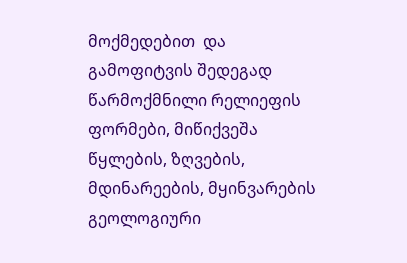მოქმედებით  და გამოფიტვის შედეგად წარმოქმნილი რელიეფის ფორმები, მიწიქვეშა წყლების, ზღვების, მდინარეების, მყინვარების  გეოლოგიური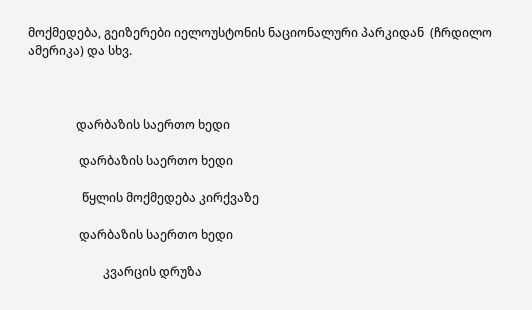მოქმედება, გეიზერები იელოუსტონის ნაციონალური პარკიდან  (ჩრდილო ამერიკა) და სხვ.



                დარბაზის საერთო ხედი

                 დარბაზის საერთო ხედი

                  წყლის მოქმედება კირქვაზე

                 დარბაზის საერთო ხედი

                         კვარცის დრუზა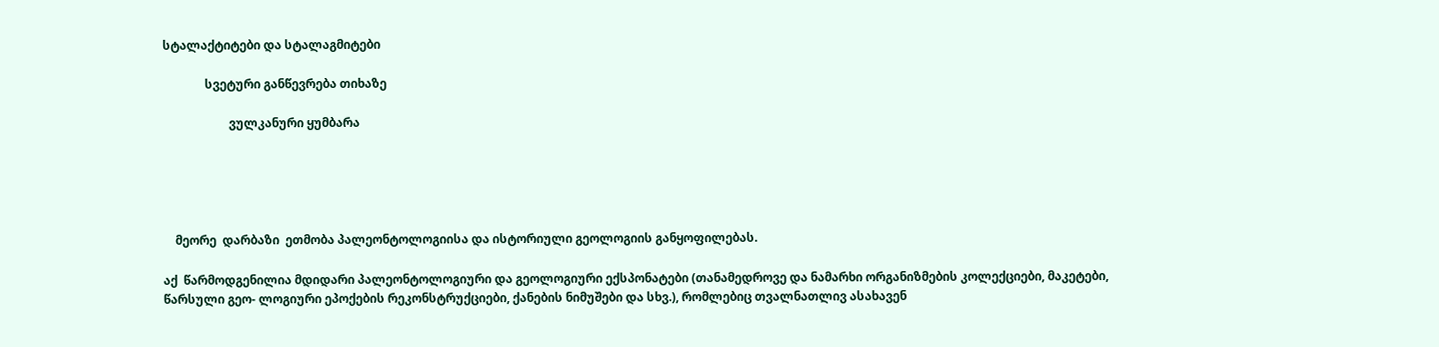სტალაქტიტები და სტალაგმიტები

              სვეტური განწევრება თიხაზე

                      ვულკანური ყუმბარა





    მეორე  დარბაზი  ეთმობა პალეონტოლოგიისა და ისტორიული გეოლოგიის განყოფილებას.

აქ  წარმოდგენილია მდიდარი პალეონტოლოგიური და გეოლოგიური ექსპონატები (თანამედროვე და ნამარხი ორგანიზმების კოლექციები, მაკეტები, წარსული გეო- ლოგიური ეპოქების რეკონსტრუქციები, ქანების ნიმუშები და სხვ.), რომლებიც თვალნათლივ ასახავენ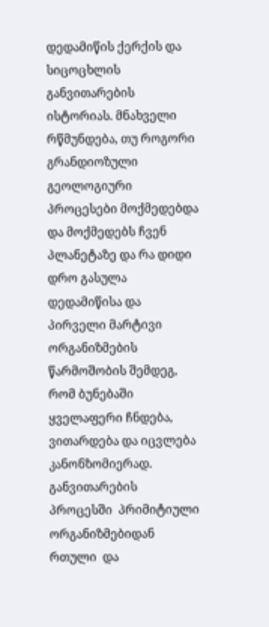დედამიწის ქერქის და სიცოცხლის განვითარების ისტორიას. მნახველი რწმუნდება, თუ როგორი გრანდიოზული გეოლოგიური პროცესები მოქმედებდა და მოქმედებს ჩვენ პლანეტაზე და რა დიდი დრო გასულა დედამიწისა და პირველი მარტივი ორგანიზმების წარმოშობის შემდეგ, რომ ბუნებაში ყველაფერი ჩნდება, ვითარდება და იცვლება კანონზომიერად. განვითარების  პროცესში  პრიმიტიული ორგანიზმებიდან  რთული  და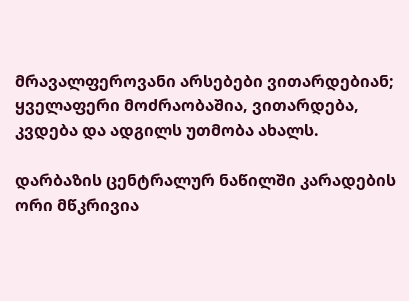მრავალფეროვანი არსებები ვითარდებიან;  ყველაფერი მოძრაობაშია, ვითარდება, კვდება და ადგილს უთმობა ახალს.

დარბაზის ცენტრალურ ნაწილში კარადების ორი მწკრივია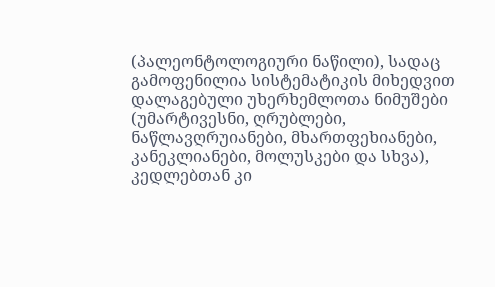(პალეონტოლოგიური ნაწილი), სადაც გამოფენილია სისტემატიკის მიხედვით დალაგებული უხერხემლოთა ნიმუშები (უმარტივესნი, ღრუბლები, ნაწლავღრუიანები, მხართფეხიანები, კანეკლიანები, მოლუსკები და სხვა), კედლებთან კი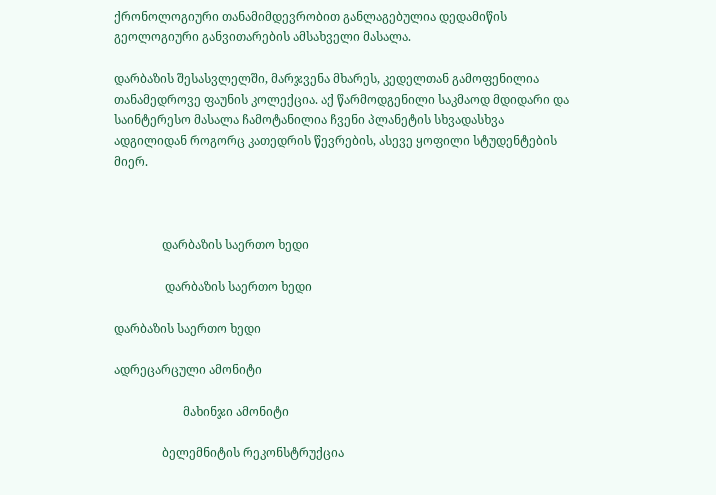ქრონოლოგიური თანამიმდევრობით განლაგებულია დედამიწის გეოლოგიური განვითარების ამსახველი მასალა.

დარბაზის შესასვლელში, მარჯვენა მხარეს, კედელთან გამოფენილია თანამედროვე ფაუნის კოლექცია. აქ წარმოდგენილი საკმაოდ მდიდარი და საინტერესო მასალა ჩამოტანილია ჩვენი პლანეტის სხვადასხვა ადგილიდან როგორც კათედრის წევრების, ასევე ყოფილი სტუდენტების მიერ.



                დარბაზის საერთო ხედი

                 დარბაზის საერთო ხედი

დარბაზის საერთო ხედი

ადრეცარცული ამონიტი

                       მახინჯი ამონიტი

                ბელემნიტის რეკონსტრუქცია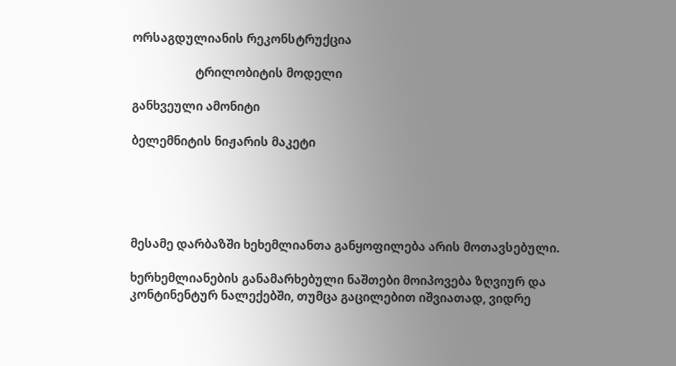ორსაგდულიანის რეკონსტრუქცია

                     ტრილობიტის მოდელი

განხვეული ამონიტი

ბელემნიტის ნიჟარის მაკეტი





მესამე დარბაზში ხეხემლიანთა განყოფილება არის მოთავსებული.

ხერხემლიანების განამარხებული ნაშთები მოიპოვება ზღვიურ და კონტინენტურ ნალექებში, თუმცა გაცილებით იშვიათად, ვიდრე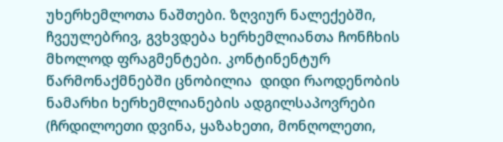უხერხემლოთა ნაშთები. ზღვიურ ნალექებში, ჩვეულებრივ, გვხვდება ხერხემლიანთა ჩონჩხის მხოლოდ ფრაგმენტები. კონტინენტურ წარმონაქმნებში ცნობილია  დიდი რაოდენობის ნამარხი ხერხემლიანების ადგილსაპოვრები (ჩრდილოეთი დვინა, ყაზახეთი, მონღოლეთი,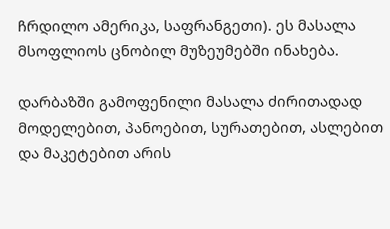ჩრდილო ამერიკა, საფრანგეთი). ეს მასალა მსოფლიოს ცნობილ მუზეუმებში ინახება.

დარბაზში გამოფენილი მასალა ძირითადად მოდელებით, პანოებით, სურათებით, ასლებით და მაკეტებით არის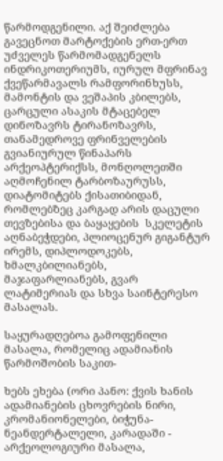წარმოდგენილი. აქ შეიძლება გავეცნოთ მარტოქების ერთ-ერთ უძველეს წარმომადგენელს ინდრიკოთერიუმს, იურულ მფრინავ ქვეწარმავალს რამფორინხუსს, მამონტის და ვეშაპის კბილებს, ცარცული ასაკის მტაცებელ დინოზავრს ტირანოზავრს, თანამედროვე ფრინველების გვიანიურულ წინაპარს არქეოპტერიქსს, მონღოლეთში აღმოჩენილ ტარბოზაურუსს, დიატომიტებს ქისათიბიდან, რომლებზეც კარგად არის დაცული თევზებისა და ბაყაყების  სკელეტის აღნაბეჭდები, პლიოცენურ გიგანტურ ირემს, დიპლოდოკებს, ხმალკბილიანებს, მაჯაფარლიანებს, გვარ ლატიმერიას და სხვა საინტერესო მასალას.

საყურადღებოა გამოფენილი მასალა, რომელიც ადამიანის წარმოშობის საკით-

ხებს ეხება (ორი პანო: ქვის ხანის ადამიანების ცხოვრების ნირი, კრომანიონელები, ბიჭუნა-ნეანდერტალელი, კარადაში - არქეოლოგიური მასალა,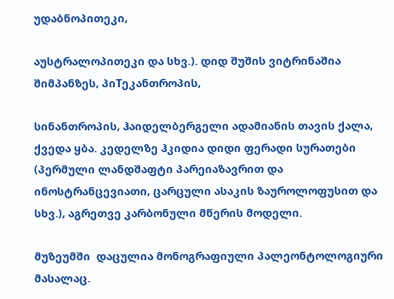უდაბნოპითეკი,

აუსტრალოპითეკი და სხვ.). დიდ შუშის ვიტრინაშია შიმპანზეს, პიTეკანთროპის,

სინანთროპის, ჰაიდელბერგელი ადამიანის თავის ქალა, ქვედა ყბა. კედელზე ჰკიდია დიდი ფერადი სურათები (პერმული ლანდშაფტი პარეიაზავრით და  ინოსტრანცევიათი, ცარცული ასაკის ზაუროლოფუსით და სხვ.), აგრეთვე კარბონული მწერის მოდელი.

მუზეუმში  დაცულია მონოგრაფიული პალეონტოლოგიური მასალაც.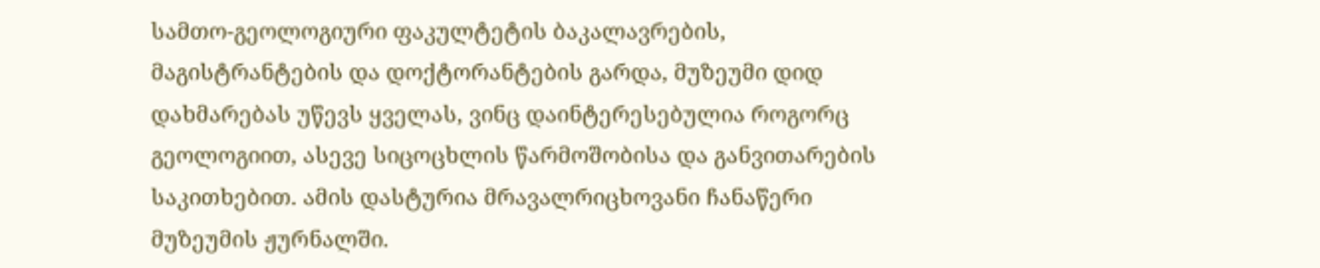სამთო-გეოლოგიური ფაკულტეტის ბაკალავრების, მაგისტრანტების და დოქტორანტების გარდა, მუზეუმი დიდ დახმარებას უწევს ყველას, ვინც დაინტერესებულია როგორც გეოლოგიით, ასევე სიცოცხლის წარმოშობისა და განვითარების საკითხებით. ამის დასტურია მრავალრიცხოვანი ჩანაწერი მუზეუმის ჟურნალში.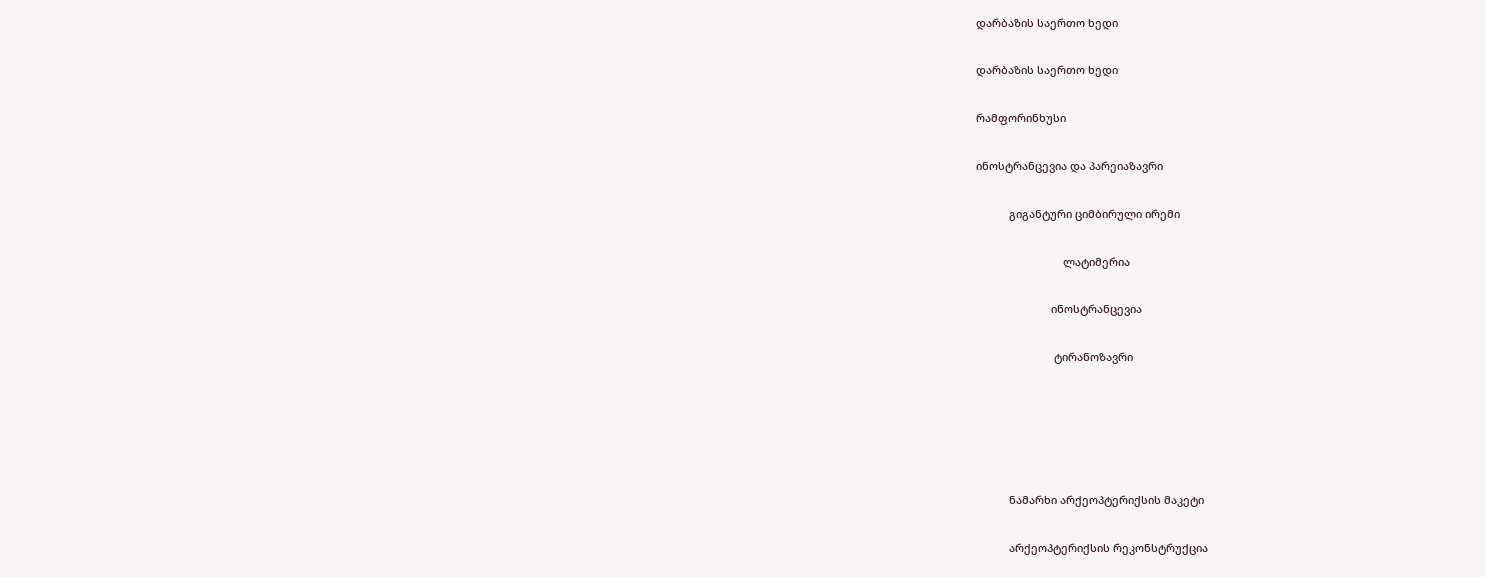დარბაზის საერთო ხედი

დარბაზის საერთო ხედი

რამფორინხუსი

ინოსტრანცევია და პარეიაზავრი

           გიგანტური ციმბირული ირემი

                             ლატიმერია

                         ინოსტრანცევია

                          ტირანოზავრი





           ნამარხი არქეოპტერიქსის მაკეტი

           არქეოპტერიქსის რეკონსტრუქცია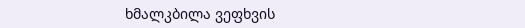ხმალკბილა ვეფხვის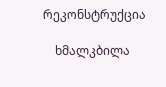რეკონსტრუქცია

    ხმალკბილა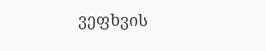ვეფხვის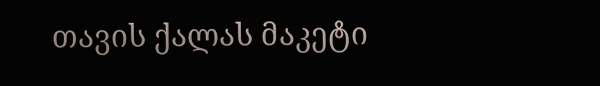თავის ქალას მაკეტი